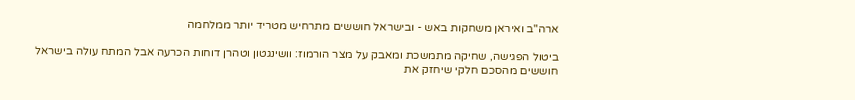ארה"ב ואיראן משחקות באש - ובישראל חוששים מתרחיש מטריד יותר ממלחמה

ביטול הפגישה, שחיקה מתמשכת ומאבק על מצר הורמוז: וושינגטון וטהרן דוחות הכרעה אבל המתח עולה בישראל חוששים מהסכם חלקי שיחזק את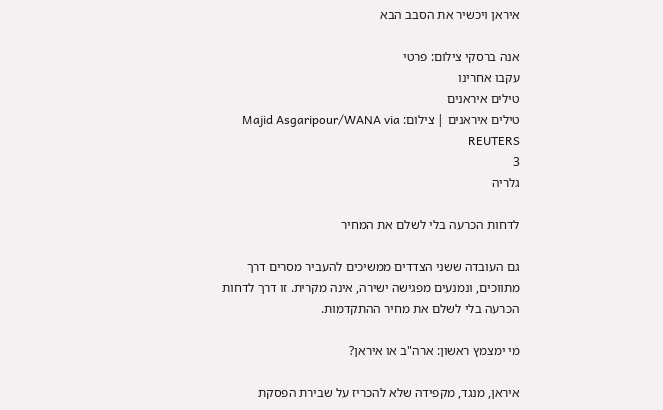איראן ויכשיר את הסבב הבא

אנה ברסקי צילום: פרטי
עקבו אחרינו
טילים איראנים
טילים איראנים | צילום: Majid Asgaripour/WANA via REUTERS
3
גלריה

לדחות הכרעה בלי לשלם את המחיר

גם העובדה ששני הצדדים ממשיכים להעביר מסרים דרך מתווכים, ונמנעים מפגישה ישירה, אינה מקרית. זו דרך לדחות הכרעה בלי לשלם את מחיר ההתקדמות.

מי ימצמץ ראשון: ארה"ב או איראן?

איראן, מנגד, מקפידה שלא להכריז על שבירת הפסקת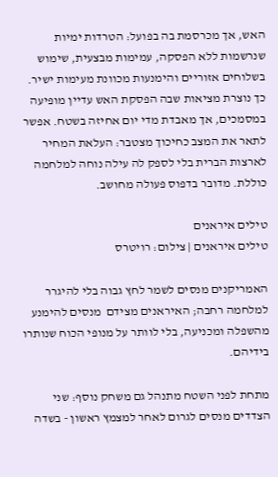האש, אך מכרסמת בה בפועל: הטרדות ימיות שנרשמות ללא הפסקה, עמימות מבצעית, שימוש בשלוחים אזוריים והימנעות מכוונת מעימות ישיר. כך נוצרת מציאות שבה הפסקת האש עדיין מופיעה במסמכים, אך מאבדת מדי יום אחיזה בשטח. אפשר לתאר את המצב כחיכוך מצטבר: העלאת המחיר לארצות הברית בלי לספק לה עילה נוחה למלחמה כוללת. מדובר בדפוס פעולה מחושב.

טילים איראנים
טילים איראנים | צילום: רויטרס

האמריקנים מנסים לשמר לחץ גבוה בלי להיגרר למלחמה רחבה; האיראנים מצידם  מנסים להימנע מהשפלה ומכניעה, בלי לוותר על מנופי הכוח שנותרו בידיהם.

מתחת לפני השטח מתנהל גם משחק נוסף: שני הצדדים מנסים לגרום לאחר למצמץ ראשון - בשדה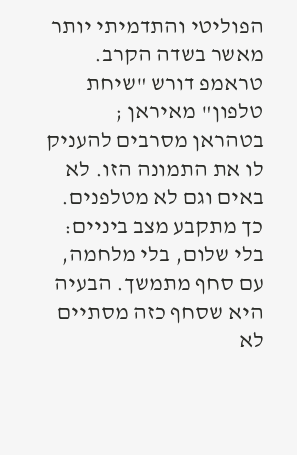הפוליטי והתדמיתי יותר מאשר בשדה הקרב. טראמפ דורש "שיחת טלפון" מאיראן ; בטהראן מסרבים להעניק לו את התמונה הזו. לא באים וגם לא מטלפנים. כך מתקבע מצב ביניים: בלי שלום, בלי מלחמה, עם סחף מתמשך. הבעיה היא שסחף כזה מסתיים לא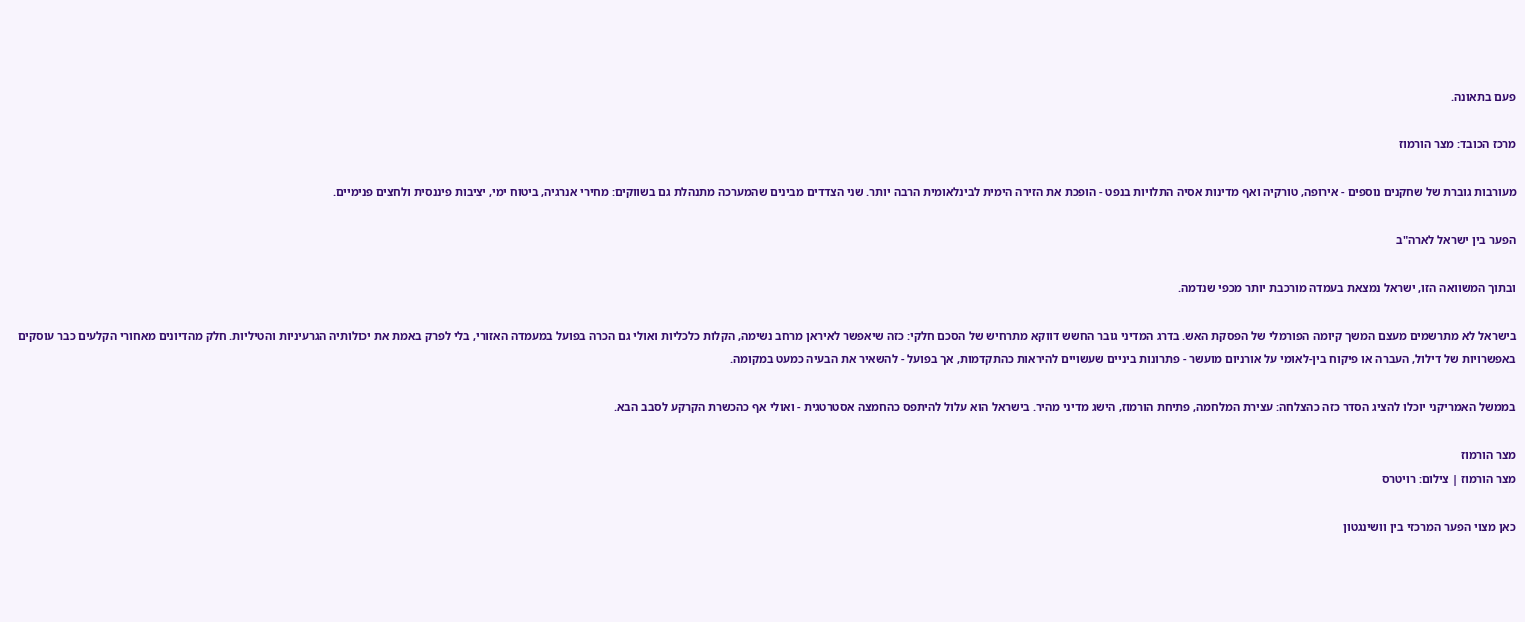פעם בתאונה.

מרכז הכובד: מצר הורמוז

מעורבות גוברת של שחקנים נוספים - אירופה, טורקיה ואף מדינות אסיה התלויות בנפט - הופכת את הזירה הימית לבינלאומית הרבה יותר. שני הצדדים מבינים שהמערכה מתנהלת גם בשווקים: מחירי אנרגיה, ביטוח ימי, יציבות פיננסית ולחצים פנימיים.

הפער בין ישראל לארה"ב

ובתוך המשוואה הזו, ישראל נמצאת בעמדה מורכבת יותר מכפי שנדמה.

בישראל לא מתרשמים מעצם המשך קיומה הפורמלי של הפסקת האש. בדרג המדיני גובר החשש דווקא מתרחיש של הסכם חלקי: כזה שיאפשר לאיראן מרחב נשימה, הקלות כלכליות ואולי גם הכרה בפועל במעמדה האזורי, בלי לפרק באמת את יכולותיה הגרעיניות והטיליות. חלק מהדיונים מאחורי הקלעים כבר עוסקים באפשרויות של דילול, העברה או פיקוח בין-לאומי על אורניום מועשר - פתרונות ביניים שעשויים להיראות כהתקדמות, אך בפועל - להשאיר את הבעיה כמעט במקומה.

בממשל האמריקני יוכלו להציג הסדר כזה כהצלחה: עצירת המלחמה, פתיחת הורמוז, הישג מדיני מהיר. בישראל הוא עלול להיתפס כהחמצה אסטרטגית - ואולי אף כהכשרת הקרקע לסבב הבא.

מצר הורמוז
מצר הורמוז | צילום: רויטרס

כאן מצוי הפער המרכזי בין וושינגטון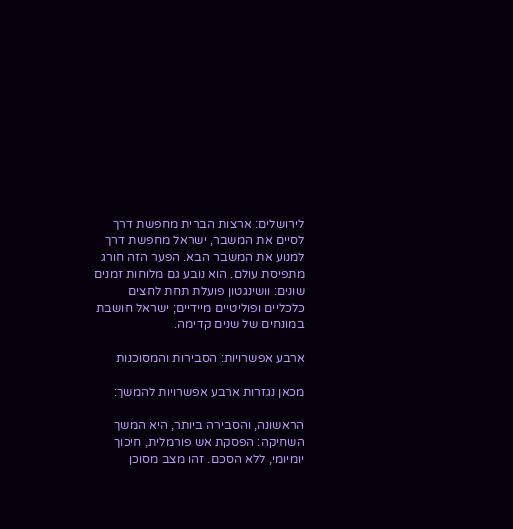לירושלים: ארצות הברית מחפשת דרך לסיים את המשבר, ישראל מחפשת דרך למנוע את המשבר הבא. הפער הזה חורג מתפיסת עולם. הוא נובע גם מלוחות זמנים שונים: וושינגטון פועלת תחת לחצים כלכליים ופוליטיים מיידיים; ישראל חושבת במונחים של שנים קדימה.

ארבע אפשרויות: הסבירות והמסוכנות

מכאן נגזרות ארבע אפשרויות להמשך:

הראשונה, והסבירה ביותר, היא המשך השחיקה: הפסקת אש פורמלית, חיכוך יומיומי, ללא הסכם. זהו מצב מסוכן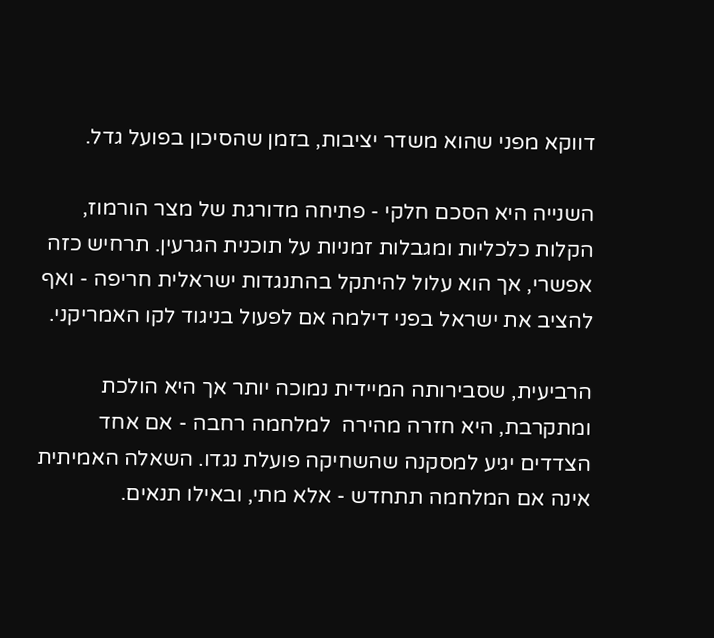דווקא מפני שהוא משדר יציבות, בזמן שהסיכון בפועל גדל.

השנייה היא הסכם חלקי - פתיחה מדורגת של מצר הורמוז, הקלות כלכליות ומגבלות זמניות על תוכנית הגרעין. תרחיש כזה אפשרי, אך הוא עלול להיתקל בהתנגדות ישראלית חריפה - ואף להציב את ישראל בפני דילמה אם לפעול בניגוד לקו האמריקני.

הרביעית, שסבירותה המיידית נמוכה יותר אך היא הולכת ומתקרבת, היא חזרה מהירה  למלחמה רחבה - אם אחד הצדדים יגיע למסקנה שהשחיקה פועלת נגדו. השאלה האמיתית אינה אם המלחמה תתחדש - אלא מתי, ובאילו תנאים.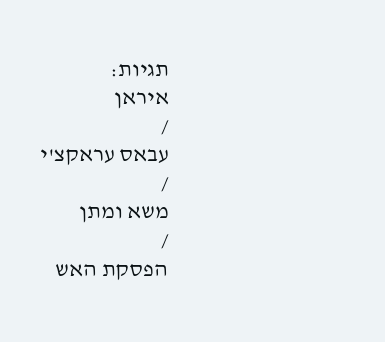תגיות:
איראן
/
עבאס עראקצ'י
/
משא ומתן
/
הפסקת האש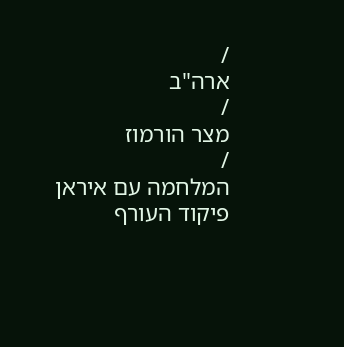/
ארה"ב
/
מצר הורמוז
/
המלחמה עם איראן
פיקוד העורף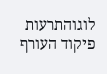לוגוהתרעות פיקוד העורף